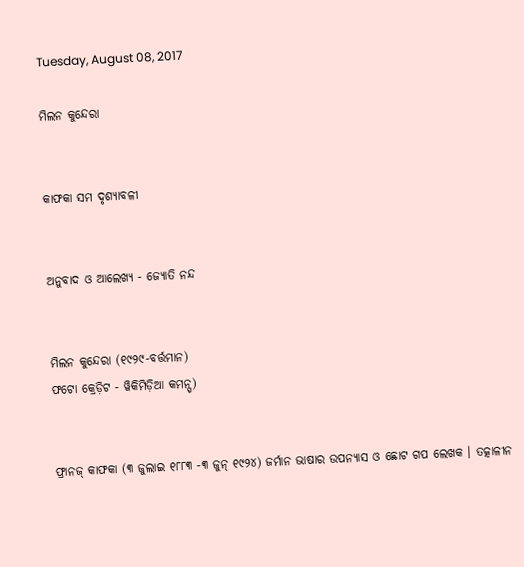Tuesday, August 08, 2017

ମିଲନ କୁନ୍ଦେରା


କାଫକା ସମ ଦୃଶ୍ୟାବଳୀ


ଅନୁବାଦ ଓ ଆଲେଖ୍ୟ - ଜ୍ୟୋତି ନନ୍ଦ


ମିଲନ କୁନ୍ଦେରା (୧୯୨୯-ବର୍ତ୍ତମାନ)
ଫଟୋ କ୍ରେଡ଼ିଟ - ୱିକିମିଡ଼ିଆ କମନ୍ସ୍)


ଫ୍ରାନଜ୍ କାଫକା (୩ ଜୁଲାଇ ୧୮୮୩ -୩ ଜୁନ୍ ୧୯୨୪) ଜର୍ମାନ ଭାଷାର ଉପନ୍ୟାସ ଓ ଛୋଟ ଗପ ଲେଖକ । ତତ୍କାଳୀନ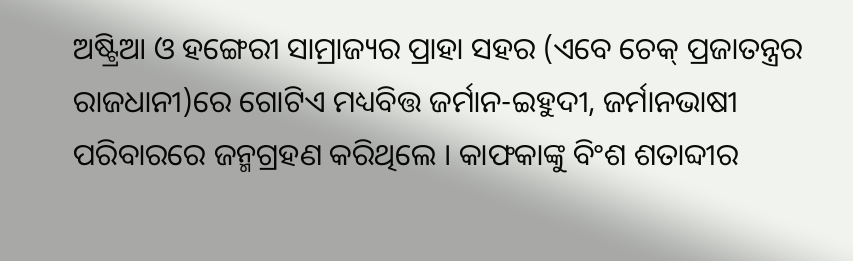ଅଷ୍ଟ୍ରିଆ ଓ ହଙ୍ଗେରୀ ସାମ୍ରାଜ୍ୟର ପ୍ରାହା ସହର (ଏବେ ଚେକ୍ ପ୍ରଜାତନ୍ତ୍ରର ରାଜଧାନୀ)ରେ ଗୋଟିଏ ମଧ୍ୟବିତ୍ତ ଜର୍ମାନ-ଇହୁଦୀ, ଜର୍ମାନଭାଷୀ ପରିବାରରେ ଜନ୍ମଗ୍ରହଣ କରିଥିଲେ । କାଫକାଙ୍କୁ ବିଂଶ ଶତାବ୍ଦୀର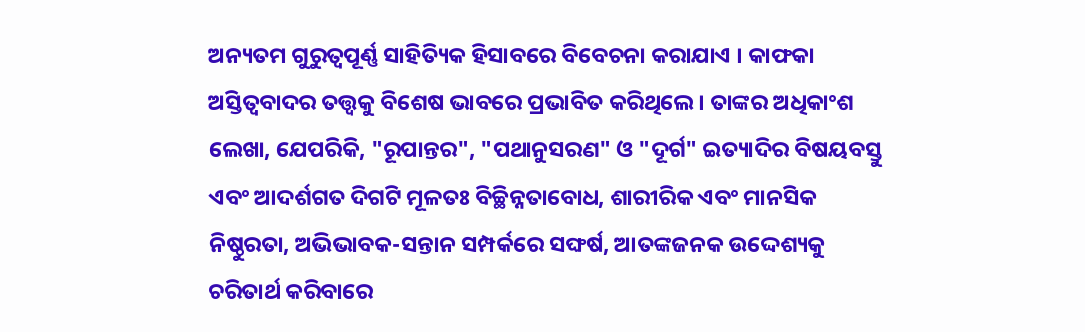ଅନ୍ୟତମ ଗୁରୁତ୍ୱପୂର୍ଣ୍ଣ ସାହିତ୍ୟିକ ହିସାବରେ ବିବେଚନା କରାଯାଏ । କାଫକା ଅସ୍ତିତ୍ବବାଦର ତତ୍ତ୍ୱକୁ ବିଶେଷ ଭାବରେ ପ୍ରଭାବିତ କରିଥିଲେ । ତାଙ୍କର ଅଧିକାଂଶ ଲେଖା, ଯେପରିକି, "ରୂପାନ୍ତର", "ପଥାନୁସରଣ" ଓ "ଦୂର୍ଗ" ଇତ୍ୟାଦିର ବିଷୟବସ୍ତୁ ଏବଂ ଆଦର୍ଶଗତ ଦିଗଟି ମୂଳତଃ ବିଚ୍ଛିନ୍ନତାବୋଧ, ଶାରୀରିକ ଏବଂ ମାନସିକ ନିଷ୍ଠୁରତା, ଅଭିଭାବକ-ସନ୍ତାନ ସମ୍ପର୍କରେ ସଙ୍ଘର୍ଷ, ଆତଙ୍କଜନକ ଉଦ୍ଦେଶ୍ୟକୁ ଚରିତାର୍ଥ କରିବାରେ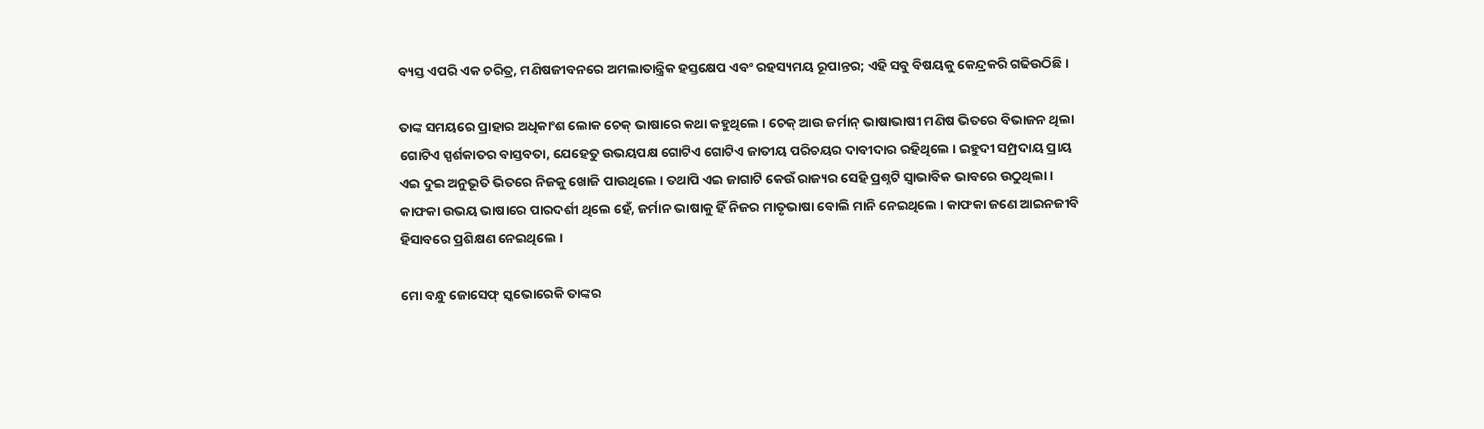ବ୍ୟସ୍ତ ଏପରି ଏକ ଚରିତ୍ର, ମଣିଷଜୀବନରେ ଅମଲାତାନ୍ତ୍ରିକ ହସ୍ତକ୍ଷେପ ଏବଂ ରହସ୍ୟମୟ ରୂପାନ୍ତର; ଏହି ସବୁ ବିଷୟକୁ କେନ୍ଦ୍ରକରି ଗଢିଉଠିଛି ।

ତାଙ୍କ ସମୟରେ ପ୍ରାହାର ଅଧିକାଂଶ ଲୋକ ଚେକ୍ ଭାଷାରେ କଥା କହୁଥିଲେ । ଚେକ୍ ଆଉ ଜର୍ମାନ୍ ଭାଷାଭାଷୀ ମଣିଷ ଭିତରେ ବିଭାଜନ ଥିଲା ଗୋଟିଏ ସ୍ପର୍ଶକାତର ବାସ୍ତବତା, ଯେହେତୁ ଉଭୟପକ୍ଷ ଗୋଟିଏ ଗୋଟିଏ ଜାତୀୟ ପରିଚୟର ଦାବୀଦାର ରହିଥିଲେ । ଇହୁଦୀ ସମ୍ପ୍ରଦାୟ ପ୍ରାୟ ଏଇ ଦୁଇ ଅନୁଭୂତି ଭିତରେ ନିଜକୁ ଖୋଜି ପାଉଥିଲେ । ତଥାପି ଏଇ ଜାଗାଟି କେଉଁ ରାଜ୍ୟର ସେହି ପ୍ରଶ୍ନଟି ସ୍ୱାଭାବିକ ଭାବରେ ଉଠୁଥିଲା । କାଫକା ଉଭୟ ଭାଷାରେ ପାରଦର୍ଶୀ ଥିଲେ ହେଁ, ଜର୍ମାନ ଭାଷାକୁ ହିଁ ନିଜର ମାତୃଭାଷା ବୋଲି ମାନି ନେଇଥିଲେ । କାଫକା ଜଣେ ଆଇନଜୀବି ହିସାବରେ ପ୍ରଶିକ୍ଷଣ ନେଇଥିଲେ ।

ମୋ ବନ୍ଧୁ ଜୋସେଫ୍ ସ୍କଭୋରେକି ତାଙ୍କର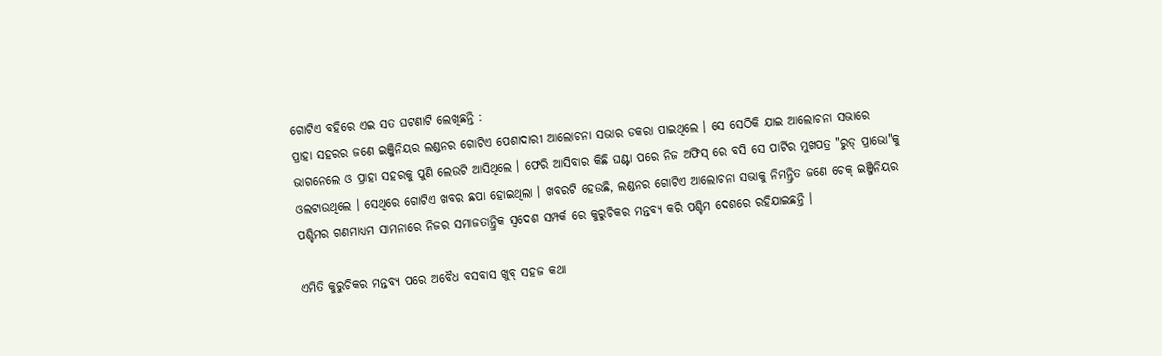ଗୋଟିଏ ବହିରେ ଏଇ ସତ ଘଟଣାଟି ଲେଖିଛନ୍ତି :
ପ୍ରାହା ସହରର ଜଣେ ଇଞ୍ଜିନିୟର ଲଣ୍ଡନର ଗୋଟିଏ ପେଶାଦାରୀ ଆଲୋଚନା ସଭାର ଡକରା ପାଇଥିଲେ । ସେ ସେଠିକି ଯାଇ ଆଲୋଚନା ସଭାରେ ଭାଗନେଲେ ଓ ପ୍ରାହା ସହରକୁ ପୁଣି ଲେଉଟି ଆସିଥିଲେ । ଫେରି ଆସିବାର କିଛି ଘଣ୍ଟା ପରେ ନିଜ ଅଫିସ୍ ରେ ବସି ସେ ପାର୍ଟିର ମୁଖପତ୍ର "ରୁଡ୍ ପ୍ରାଭୋ"କୁ ଓଲଟାଉଥିଲେ । ସେଥିରେ ଗୋଟିଏ ଖବର ଛପା ହୋଇଥିଲା । ଖବରଟି ହେଉଛି, ଲଣ୍ଡନର ଗୋଟିଏ ଆଲୋଚନା ସଭାକୁ ନିମନ୍ତ୍ରିତ ଜଣେ ଚେକ୍ ଇଞ୍ଜିନିୟର ପଶ୍ଚିମର ଗଣମାଧ୍ୟମ ସାମନାରେ ନିଜର ସମାଜତାନ୍ତ୍ରିକ ସ୍ୱଦେଶ ସମ୍ପର୍କ ରେ କୁରୁଚିକର ମନ୍ତବ୍ୟ କରି ପଶ୍ଚିମ ଦେଶରେ ରହିଯାଇଛନ୍ତି ।

ଏମିତି କୁରୁଚିକର ମନ୍ତବ୍ୟ ପରେ ଅବୈଧ ବସବାସ ଖୁବ୍ ସହଜ କଥା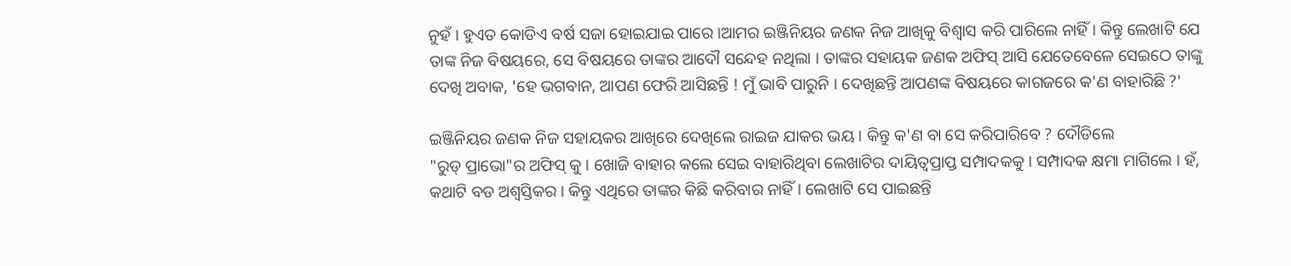ନୁହଁ । ହୁଏତ କୋଡିଏ ବର୍ଷ ସଜା ହୋଇଯାଇ ପାରେ ।ଆମର ଇଞ୍ଜିନିୟର ଜଣକ ନିଜ ଆଖିକୁ ବିଶ୍ୱାସ କରି ପାରିଲେ ନାହିଁ । କିନ୍ତୁ ଲେଖାଟି ଯେ ତାଙ୍କ ନିଜ ବିଷୟରେ, ସେ ବିଷୟରେ ତାଙ୍କର ଆଦୌ ସନ୍ଦେହ ନଥିଲା । ତାଙ୍କର ସହାୟକ ଜଣକ ଅଫିସ୍ ଆସି ଯେତେବେଳେ ସେଇଠେ ତାଙ୍କୁ ଦେଖି ଅବାକ, 'ହେ ଭଗବାନ, ଆପଣ ଫେରି ଆସିଛନ୍ତି ! ମୁଁ ଭାବି ପାରୁନି । ଦେଖିଛନ୍ତି ଆପଣଙ୍କ ବିଷୟରେ କାଗଜରେ କ'ଣ ବାହାରିଛି ?'

ଇଞ୍ଜିନିୟର ଜଣକ ନିଜ ସହାୟକର ଆଖିରେ ଦେଖିଲେ ରାଇଜ ଯାକର ଭୟ । କିନ୍ତୁ କ'ଣ ବା ସେ କରିପାରିବେ ? ଦୌଡିଲେ
"ରୁଡ୍ ପ୍ରାଭୋ"ର ଅଫିସ୍ କୁ । ଖୋଜି ବାହାର କଲେ ସେଇ ବାହାରିଥିବା ଲେଖାଟିର ଦାୟିତ୍ୱପ୍ରାପ୍ତ ସମ୍ପାଦକକୁ । ସମ୍ପାଦକ କ୍ଷମା ମାଗିଲେ । ହଁ, କଥାଟି ବଡ ଅଶ୍ୱସ୍ତିକର । କିନ୍ତୁ ଏଥିରେ ତାଙ୍କର କିଛି କରିବାର ନାହିଁ । ଲେଖାଟି ସେ ପାଇଛନ୍ତି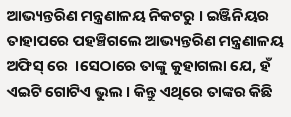ଆଭ୍ୟନ୍ତରିଣ ମନ୍ତ୍ରଣାଳୟ ନିକଟରୁ । ଇଞ୍ଜିନିୟର ତାହାପରେ ପହଞ୍ଚିଗଲେ ଆଭ୍ୟନ୍ତରିଣ ମନ୍ତ୍ରଣାଳୟ ଅଫିସ୍ ରେ  ।ସେଠାରେ ତାଙ୍କୁ କୁହାଗଲା ଯେ, ହଁ ଏଇଟି ଗୋଟିଏ ଭୁଲ । କିନ୍ତୁ ଏଥିରେ ତାଙ୍କର କିଛି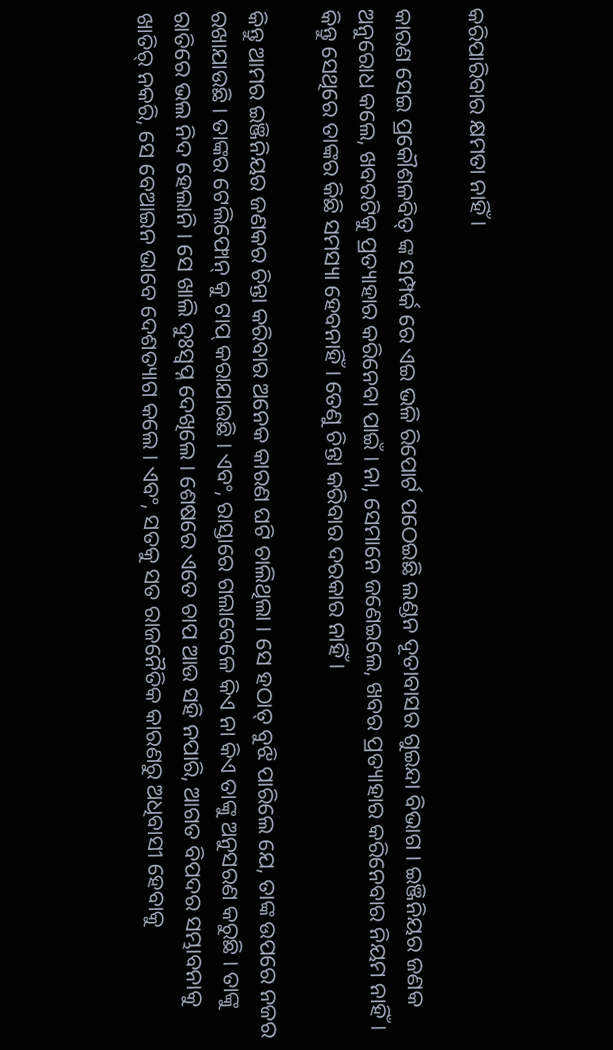କରିପାରିବାର କ୍ଷମତା ନାହିଁ ।

କାରଣ ସେଇ ପ୍ରକୌଶଳବିତ୍ ଙ୍କ ସମ୍ପର୍କ ରେ ଏଇ ଭଳି ରିପୋର୍ଟ ପଠେଇଛି ଲଣ୍ଡନ ଦୂତାବାସର ଗୁଇନ୍ଦା ବିଭାଗ । ଇଞ୍ଜିନିୟର ଜଣକ ଅନୁରୋଧ କଲେ, ଖବରଟିକୁ ପ୍ରତ୍ୟାହାର କରିନେବା ପାଇଁ । ନା, ସେମାନେ ଜଣେଇଲେ, ଖବର ପ୍ରତ୍ୟାହାର କରିନେବାର ନିୟମ ନାହିଁ । କିନ୍ତୁ ସେଥିରେ ତାଙ୍କର କିଛି ସମସ୍ୟା ହେବନାହିଁ । ତେଣୁ ଚିନ୍ତା କରିବାର ଦରକାର ନାହିଁ ।

କିନ୍ତୁ ଆମର ଇଞ୍ଜିନିୟର ଜଣକର ଚିନ୍ତା କରିବାର ଅନେକ କାରଣ ଘଟି ଚାଲିଥିଲା । ସେ ହଠାତ୍ ବୁଝି ପାରିଲେ ଯେ, ତାଙ୍କ ଉପରେ ନଜର ରଖାଯାଉଛି । ତାଙ୍କର ଟେଲିଫୋନ୍ କୁ ଟାପ୍ କରାଯାଉଛି । ଏବଂ, ରାସ୍ତାରେ ଗଲାବେଳେ କିଏ ନା କିଏ ତାଙ୍କୁ ଅନୁସରଣ କରୁଛି । ତାଙ୍କୁ ରାତିରେ ଭଲ ନିଦ ହେଲାନି । ସେ ଖାଲି ଦୁଃସ୍ୱପ୍ନ ଦେଖିଲେ । ଶେଷରେ ଏତେ ଚାପ ଆଉ ସହି ନପାରି, ଆଗତ ବିପଦର ସମ୍ଭାବନାକୁ ଖାତିର୍ ନକରି, ସେ ବେଆଇନ ଭାବେ ଦେଶତ୍ୟାଗ କଲେ । ଏବଂ, ସତକୁ ସତ ରାଜନୈତିକ କାରଣରୁ ଅଧିବାସୀ ହେବାକୁ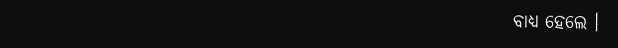ବାଧ୍ୟ ହେଲେ ।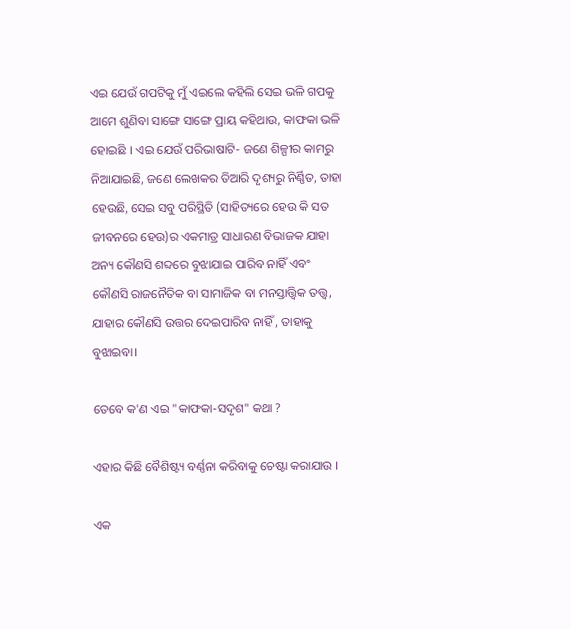ଏଇ ଯେଉଁ ଗପଟିକୁ ମୁଁ ଏଇଲେ କହିଲି ସେଇ ଭଳି ଗପକୁ ଆମେ ଶୁଣିବା ସାଙ୍ଗେ ସାଙ୍ଗେ ପ୍ରାୟ କହିଥାଉ, କାଫକା ଭଳି ହୋଇଛି । ଏଇ ଯେଉଁ ପରିଭାଷାଟି- ଜଣେ ଶିଳ୍ପୀର କାମରୁ ନିଆଯାଇଛି, ଜଣେ ଲେଖକର ତିଆରି ଦୃଶ୍ୟରୁ ନିର୍ଣ୍ଣିତ, ତାହା ହେଉଛି, ସେଇ ସବୁ ପରିସ୍ଥିତି (ସାହିତ୍ୟରେ ହେଉ କି ସତ ଜୀବନରେ ହେଉ)ର ଏକମାତ୍ର ସାଧାରଣ ବିଭାଜକ ଯାହା ଅନ୍ୟ କୌଣସି ଶବ୍ଦରେ ବୁଝାଯାଇ ପାରିବ ନାହିଁ ଏବଂ କୌଣସି ରାଜନୈତିକ ବା ସାମାଜିକ ବା ମନସ୍ତାତ୍ତ୍ୱିକ ତତ୍ତ୍ୱ, ଯାହାର କୌଣସି ଉତ୍ତର ଦେଇପାରିବ ନାହିଁ , ତାହାକୁ ବୁଝାଇବା।

ତେବେ କ'ଣ ଏଇ "କାଫକା-ସଦୃଶ" କଥା ?

ଏହାର କିଛି ବୈଶିଷ୍ଟ୍ୟ ବର୍ଣ୍ଣନା କରିବାକୁ ଚେଷ୍ଟା କରାଯାଉ ।

ଏକ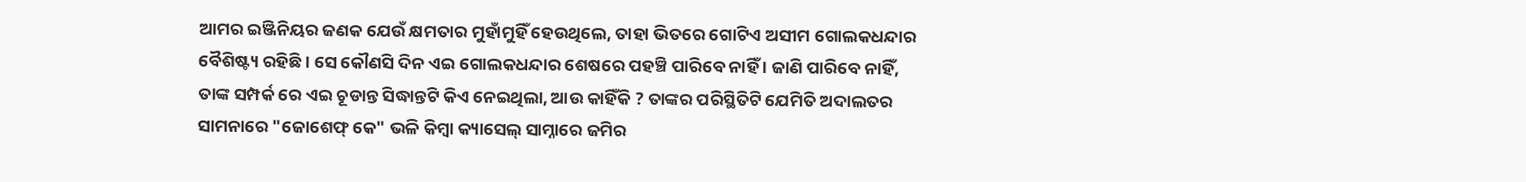ଆମର ଇଞ୍ଜିନିୟର ଜଣକ ଯେଉଁ କ୍ଷମତାର ମୁହାଁମୁହିଁ ହେଉଥିଲେ, ତାହା ଭିତରେ ଗୋଟିଏ ଅସୀମ ଗୋଲକଧନ୍ଦାର ବୈଶିଷ୍ଟ୍ୟ ରହିଛି । ସେ କୌଣସି ଦିନ ଏଇ ଗୋଲକଧନ୍ଦାର ଶେଷରେ ପହଞ୍ଚି ପାରିବେ ନାହିଁ । ଜାଣି ପାରିବେ ନାହିଁ, ତାଙ୍କ ସମ୍ପର୍କ ରେ ଏଇ ଚୂଡାନ୍ତ ସିଦ୍ଧାନ୍ତଟି କିଏ ନେଇଥିଲା, ଆଉ କାହିଁକି ? ତାଙ୍କର ପରିସ୍ଥିତିଟି ଯେମିତି ଅଦାଲତର ସାମନାରେ "ଜୋଶେଫ୍ କେ" ଭଳି କିମ୍ବା କ୍ୟାସେଲ୍ ସାମ୍ନାରେ ଜମିର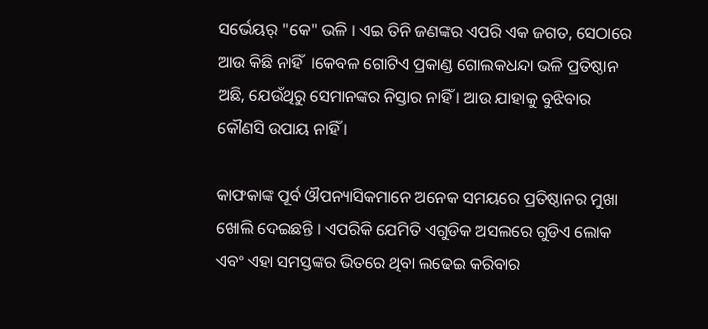ସର୍ଭେୟର୍ "କେ" ଭଳି । ଏଇ ତିନି ଜଣଙ୍କର ଏପରି ଏକ ଜଗତ, ସେଠାରେ ଆଉ କିଛି ନାହିଁ  ।କେବଳ ଗୋଟିଏ ପ୍ରକାଣ୍ଡ ଗୋଲକଧନ୍ଦା ଭଳି ପ୍ରତିଷ୍ଠାନ ଅଛି, ଯେଉଁଥିରୁ ସେମାନଙ୍କର ନିସ୍ତାର ନାହିଁ । ଆଉ ଯାହାକୁ ବୁଝିବାର କୌଣସି ଉପାୟ ନାହିଁ ।

କାଫକାଙ୍କ ପୂର୍ବ ଔପନ୍ୟାସିକମାନେ ଅନେକ ସମୟରେ ପ୍ରତିଷ୍ଠାନର ମୁଖା ଖୋଲି ଦେଇଛନ୍ତି । ଏପରିକି ଯେମିତି ଏଗୁଡିକ ଅସଲରେ ଗୁଡିଏ ଲୋକ ଏବଂ ଏହା ସମସ୍ତଙ୍କର ଭିତରେ ଥିବା ଲଢେଇ କରିବାର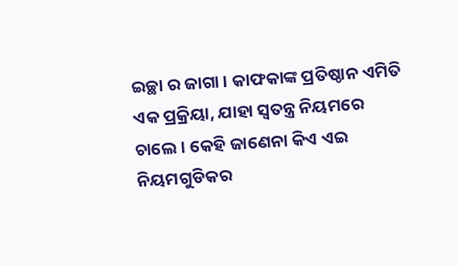ଇଚ୍ଛା ର ଜାଗା । କାଫକାଙ୍କ ପ୍ରତିଷ୍ଠାନ ଏମିତି ଏକ ପ୍ରକ୍ରିୟା, ଯାହା ସ୍ଵତନ୍ତ୍ର ନିୟମରେ ଚାଲେ । କେହି ଜାଣେନା କିଏ ଏଇ ନିୟମଗୁଡିକର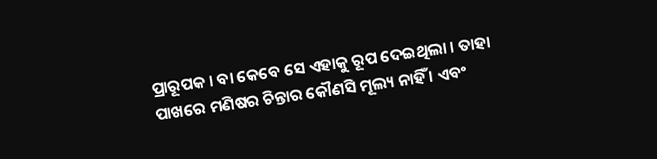ପ୍ରାରୂପକ । ବା କେବେ ସେ ଏହାକୁ ରୂପ ଦେଇଥିଲା । ତାହା ପାଖରେ ମଣିଷର ଚିନ୍ତାର କୌଣସି ମୂଲ୍ୟ ନାହିଁ । ଏବଂ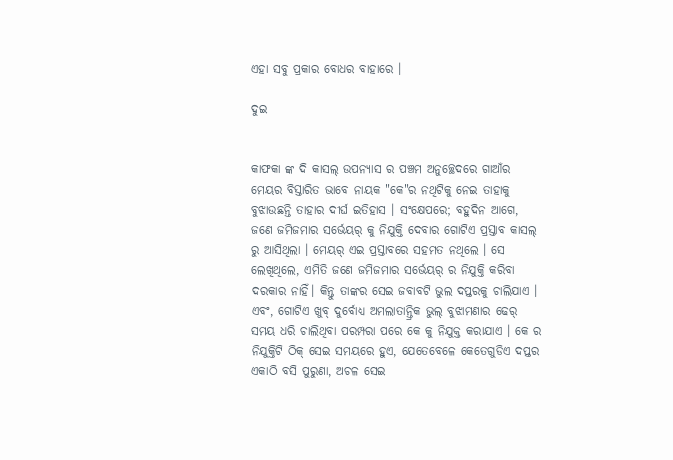ଏହା ସବୁ ପ୍ରକାର ବୋଧର ବାହାରେ ।

ଦୁଇ


କାଫକା ଙ୍କ ଦି କାସଲ୍ ଉପନ୍ୟାସ ର ପଞ୍ଚମ ଅନୁଚ୍ଛେଦରେ ଗାଆଁର ମେୟର ବିସ୍ତାରିତ ଭାବେ ନାୟକ "କେ"ର ନଥିଟିକୁ ନେଇ ତାହାକୁ ବୁଝାଉଛନ୍ତି ତାହାର ଦୀର୍ଘ ଇତିହାସ । ସଂକ୍ଷେପରେ; ବହୁଦିନ ଆଗେ, ଜଣେ ଜମିଜମାର ସର୍ଭେୟର୍ କୁ ନିଯୁକ୍ତି ଦେବାର ଗୋଟିଏ ପ୍ରସ୍ତାବ କାସଲ୍ ରୁ ଆସିଥିଲା । ମେୟର୍ ଏଇ ପ୍ରସ୍ତାବରେ ସହମତ ନଥିଲେ । ସେ ଲେଖିଥିଲେ, ଏମିତି ଜଣେ ଜମିଜମାର ସର୍ଭେୟର୍ ର ନିଯୁକ୍ତି କରିବା ଦରକାର ନାହିଁ। କିନ୍ତୁ ତାଙ୍କର ସେଇ ଜବାବଟି ଭୁଲ ଦପ୍ତରକୁ ଚାଲିଯାଏ । ଏବଂ, ଗୋଟିଏ ଖୁବ୍ ଦୁର୍ବୋଧ୍ୟ ଅମଲାତାନ୍ତ୍ରିକ ଭୁଲ୍ ବୁଝାମଣାର ଢେର୍ ସମୟ ଧରି ଚାଲିଥିବା ପରମ୍ପରା ପରେ କେ କୁ ନିଯୁକ୍ତ କରାଯାଏ । କେ ର ନିଯୁକ୍ତିଟି ଠିକ୍ ସେଇ ସମୟରେ ହୁଏ, ଯେତେବେଳେ କେତେଗୁଡିଏ ଦପ୍ତର ଏକାଠି ବସି ପୁରୁଣା, ଅଚଳ ସେଇ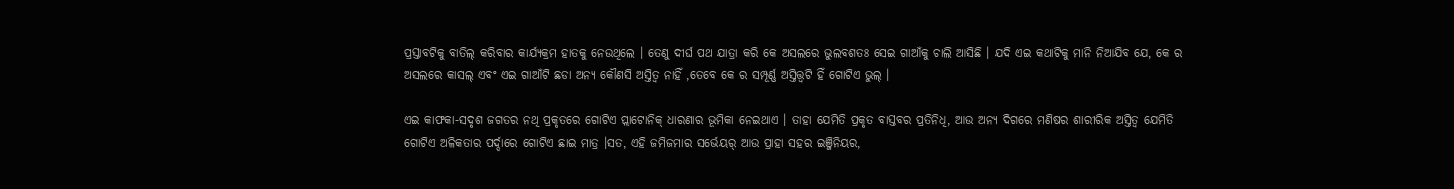ପ୍ରସ୍ତାବଟିକୁ ବାତିଲ୍ କରିବାର କାର୍ଯ୍ୟକ୍ରମ ହାତକୁ ନେଉଥିଲେ । ତେଣୁ ଦୀର୍ଘ ପଥ ଯାତ୍ରା କରି କେ ଅସଲରେ ଭୁଲବଶତଃ ସେଇ ଗାଆଁକୁ ଚାଲି ଆସିଛି । ଯଦି ଏଇ କଥାଟିକୁ ମାନି ନିଆଯିବ ଯେ, କେ ର ଅସଲରେ କାସଲ୍ ଏବଂ ଏଇ ଗାଆଁଟି ଛଡା ଅନ୍ୟ କୌଣସି ଅସ୍ତିତ୍ୱ ନାହିଁ ,ତେବେ କେ ର ସମ୍ପୂର୍ଣ୍ଣ ଅସ୍ତିତ୍ତ୍ୱଟି ହିଁ ଗୋଟିଏ ଭୁଲ୍ ।

ଏଇ କାଫକା-ସଦୃଶ ଜଗତର ନଥି ପ୍ରକୃତରେ ଗୋଟିଏ ପ୍ଲାଟୋନିକ୍ ଧାରଣାର ଭୂମିକା ନେଇଥାଏ । ତାହା ଯେମିତି ପ୍ରକୃତ ବାସ୍ତବର ପ୍ରତିନିଧି, ଆଉ ଅନ୍ୟ ଦିଗରେ ମଣିଷର ଶାରୀରିକ ଅସ୍ତିତ୍ୱ ଯେମିତି ଗୋଟିଏ ଅଳିକତାର ପର୍ଦ୍ଦାରେ ଗୋଟିଏ ଛାଇ ମାତ୍ର ।ସତ, ଏହି ଜମିଜମାର ସର୍ଭେୟର୍ ଆଉ ପ୍ରାହା ସହର ଇଞ୍ଜିନିୟର,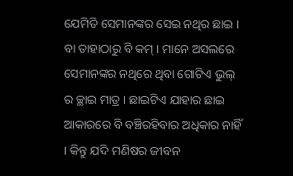ଯେମିତି ସେମାନଙ୍କର ସେଇ ନଥିର ଛାଇ । ବା ତାହାଠାରୁ ବି କମ୍ । ମାନେ ଅସଲରେ ସେମାନଙ୍କର ନଥିରେ ଥିବା ଗୋଟିଏ ଭୁଲ୍ ର ଚ୍ଛାଇ ମାତ୍ର । ଛାଇଟିଏ ଯାହାର ଛାଇ ଆକାରରେ ବି ବଞ୍ଚିରହିବାର ଅଧିକାର ନାହିଁ । କିନ୍ତୁ ଯଦି ମଣିଷର ଜୀବନ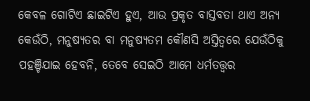କେବଳ ଗୋଟିଏ ଛାଇଟିଏ ହୁଏ, ଆଉ ପ୍ରକୃତ ବାସ୍ତବତା ଥାଏ ଅନ୍ୟ କେଉଁଠି, ମନୁଷ୍ୟତର ବା ମନୁଷ୍ୟତମ କୌଣସି ଅସ୍ତିତ୍ୱରେ ଯେଉଁଠିକୁ ପହଞ୍ଚିଯାଇ ହେବନି, ତେବେ ସେଇଠି ଆମେ ଧର୍ମତତ୍ତ୍ୱର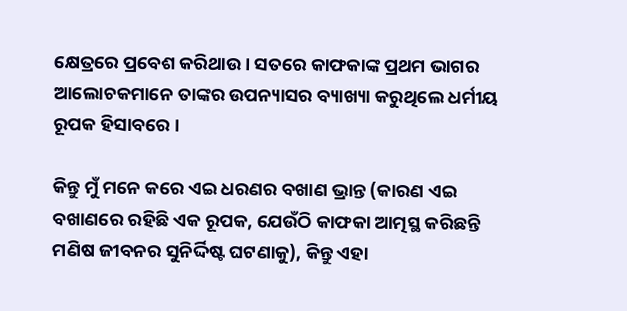କ୍ଷେତ୍ରରେ ପ୍ରବେଶ କରିଥାଉ । ସତରେ କାଫକାଙ୍କ ପ୍ରଥମ ଭାଗର ଆଲୋଚକମାନେ ତାଙ୍କର ଉପନ୍ୟାସର ବ୍ୟାଖ୍ୟା କରୁଥିଲେ ଧର୍ମୀୟ ରୂପକ ହିସାବରେ ।

କିନ୍ତୁ ମୁଁ ମନେ କରେ ଏଇ ଧରଣର ବଖାଣ ଭ୍ରାନ୍ତ (କାରଣ ଏଇ ବଖାଣରେ ରହିଛି ଏକ ରୂପକ, ଯେଉଁଠି କାଫକା ଆତ୍ମସ୍ଥ କରିଛନ୍ତି ମଣିଷ ଜୀବନର ସୁନିର୍ଦ୍ଦିଷ୍ଟ ଘଟଣାକୁ), କିନ୍ତୁ ଏହା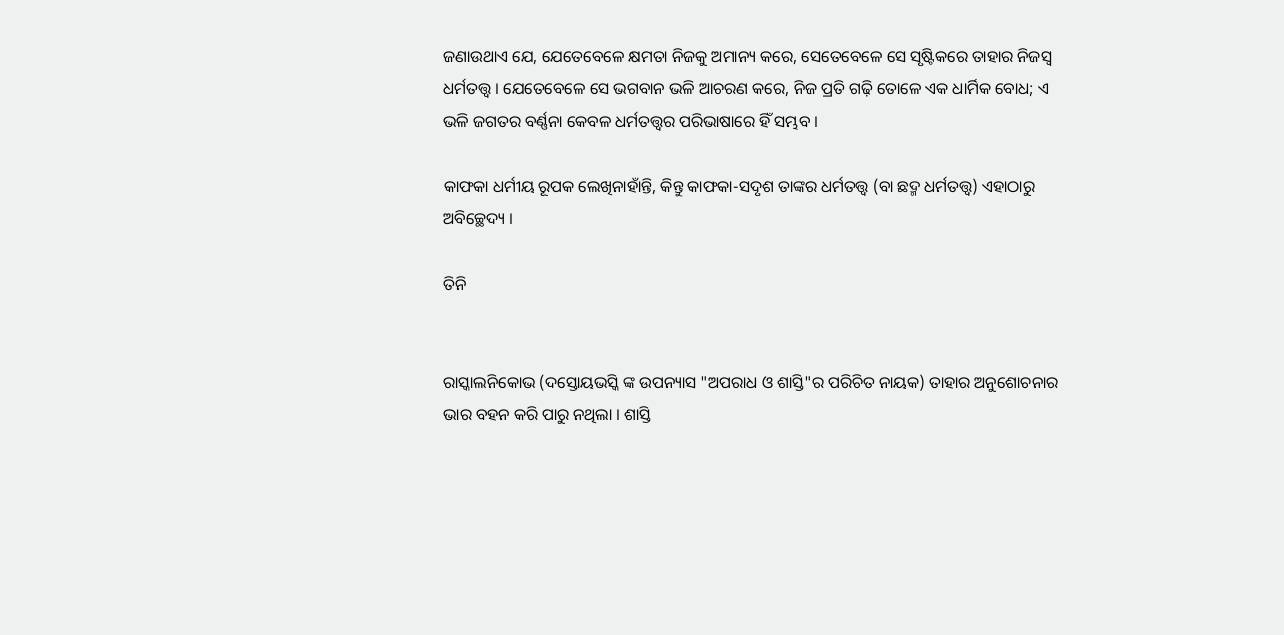ଜଣାଉଥାଏ ଯେ, ଯେତେବେଳେ କ୍ଷମତା ନିଜକୁ ଅମାନ୍ୟ କରେ, ସେତେବେଳେ ସେ ସୃଷ୍ଟିକରେ ତାହାର ନିଜସ୍ୱ ଧର୍ମତତ୍ତ୍ୱ । ଯେତେବେଳେ ସେ ଭଗବାନ ଭଳି ଆଚରଣ କରେ, ନିଜ ପ୍ରତି ଗଢ଼ି ତୋଳେ ଏକ ଧାର୍ମିକ ବୋଧ; ଏ ଭଳି ଜଗତର ବର୍ଣ୍ଣନା କେବଳ ଧର୍ମତତ୍ତ୍ୱର ପରିଭାଷାରେ ହିଁ ସମ୍ଭବ ।

କାଫକା ଧର୍ମୀୟ ରୂପକ ଲେଖିନାହାଁନ୍ତି, କିନ୍ତୁ କାଫକା-ସଦୃଶ ତାଙ୍କର ଧର୍ମତତ୍ତ୍ୱ (ବା ଛଦ୍ମ ଧର୍ମତତ୍ତ୍ୱ) ଏହାଠାରୁ ଅବିଚ୍ଛେଦ୍ୟ ।

ତିନି


ରାସ୍କାଲନିକୋଭ (ଦସ୍ତୋୟଭସ୍କି ଙ୍କ ଉପନ୍ୟାସ "ଅପରାଧ ଓ ଶାସ୍ତି"ର ପରିଚିତ ନାୟକ) ତାହାର ଅନୁଶୋଚନାର ଭାର ବହନ କରି ପାରୁ ନଥିଲା । ଶାସ୍ତି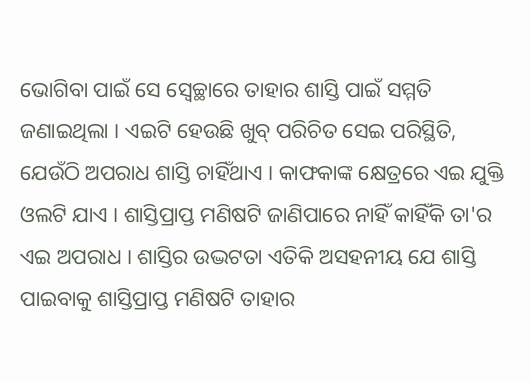ଭୋଗିବା ପାଇଁ ସେ ସ୍ୱେଚ୍ଛାରେ ତାହାର ଶାସ୍ତି ପାଇଁ ସମ୍ମତି ଜଣାଇଥିଲା । ଏଇଟି ହେଉଛି ଖୁବ୍ ପରିଚିତ ସେଇ ପରିସ୍ଥିତି, ଯେଉଁଠି ଅପରାଧ ଶାସ୍ତି ଚାହିଁଥାଏ । କାଫକାଙ୍କ କ୍ଷେତ୍ରରେ ଏଇ ଯୁକ୍ତି ଓଲଟି ଯାଏ । ଶାସ୍ତିପ୍ରାପ୍ତ ମଣିଷଟି ଜାଣିପାରେ ନାହିଁ କାହିଁକି ତା'ର ଏଇ ଅପରାଧ । ଶାସ୍ତିର ଉଦ୍ଭଟତା ଏତିକି ଅସହନୀୟ ଯେ ଶାସ୍ତି ପାଇବାକୁ ଶାସ୍ତିପ୍ରାପ୍ତ ମଣିଷଟି ତାହାର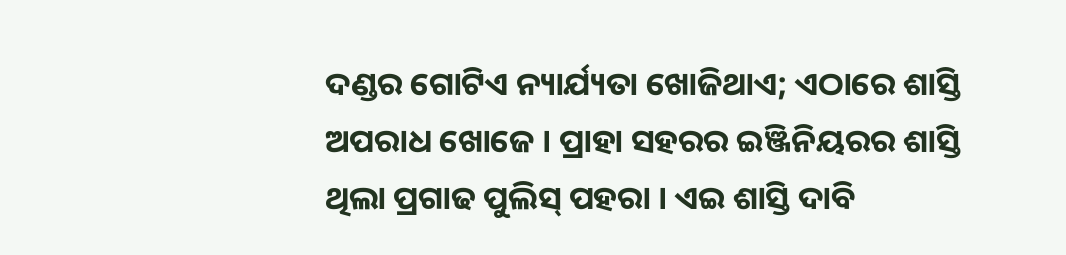ଦଣ୍ଡର ଗୋଟିଏ ନ୍ୟାର୍ଯ୍ୟତା ଖୋଜିଥାଏ; ଏଠାରେ ଶାସ୍ତି ଅପରାଧ ଖୋଜେ । ପ୍ରାହା ସହରର ଇଞ୍ଜିନିୟରର ଶାସ୍ତି ଥିଲା ପ୍ରଗାଢ ପୁଲିସ୍ ପହରା । ଏଇ ଶାସ୍ତି ଦାବି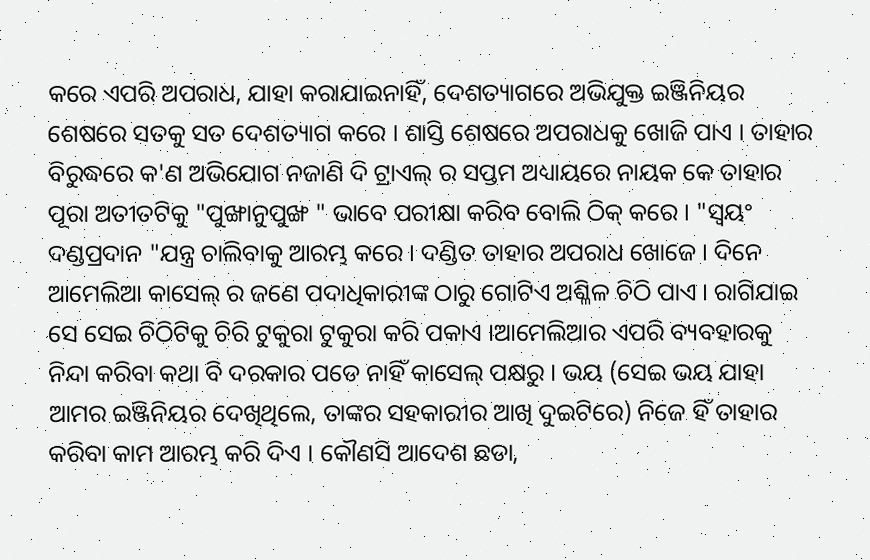କରେ ଏପରି ଅପରାଧ, ଯାହା କରାଯାଇନାହିଁ, ଦେଶତ୍ୟାଗରେ ଅଭିଯୁକ୍ତ ଇଞ୍ଜିନିୟର ଶେଷରେ ସତକୁ ସତ ଦେଶତ୍ୟାଗ କରେ । ଶାସ୍ତି ଶେଷରେ ଅପରାଧକୁ ଖୋଜି ପାଏ । ତାହାର ବିରୁଦ୍ଧରେ କ'ଣ ଅଭିଯୋଗ ନଜାଣି ଦି ଟ୍ରାଏଲ୍ ର ସପ୍ତମ ଅଧ୍ୟାୟରେ ନାୟକ କେ ତାହାର ପୂରା ଅତୀତଟିକୁ "ପୁଙ୍ଖାନୁପୁଙ୍ଖ " ଭାବେ ପରୀକ୍ଷା କରିବ ବୋଲି ଠିକ୍ କରେ । "ସ୍ୱୟଂ ଦଣ୍ଡପ୍ରଦାନ "ଯନ୍ତ୍ର ଚାଲିବାକୁ ଆରମ୍ଭ କରେ । ଦଣ୍ଡିତ ତାହାର ଅପରାଧ ଖୋଜେ । ଦିନେ ଆମେଲିଆ କାସେଲ୍ ର ଜଣେ ପଦାଧିକାରୀଙ୍କ ଠାରୁ ଗୋଟିଏ ଅଶ୍ଳିଳ ଚିଠି ପାଏ । ରାଗିଯାଇ ସେ ସେଇ ଚିଠିଟିକୁ ଚିରି ଟୁକୁରା ଟୁକୁରା କରି ପକାଏ ।ଆମେଲିଆର ଏପରି ବ୍ୟବହାରକୁ ନିନ୍ଦା କରିବା କଥା ବି ଦରକାର ପଡେ ନାହିଁ କାସେଲ୍ ପକ୍ଷରୁ । ଭୟ (ସେଇ ଭୟ ଯାହା ଆମର ଇଞ୍ଜିନିୟର ଦେଖିଥିଲେ, ତାଙ୍କର ସହକାରୀର ଆଖି ଦୁଇଟିରେ) ନିଜେ ହିଁ ତାହାର କରିବା କାମ ଆରମ୍ଭ କରି ଦିଏ । କୌଣସି ଆଦେଶ ଛଡା,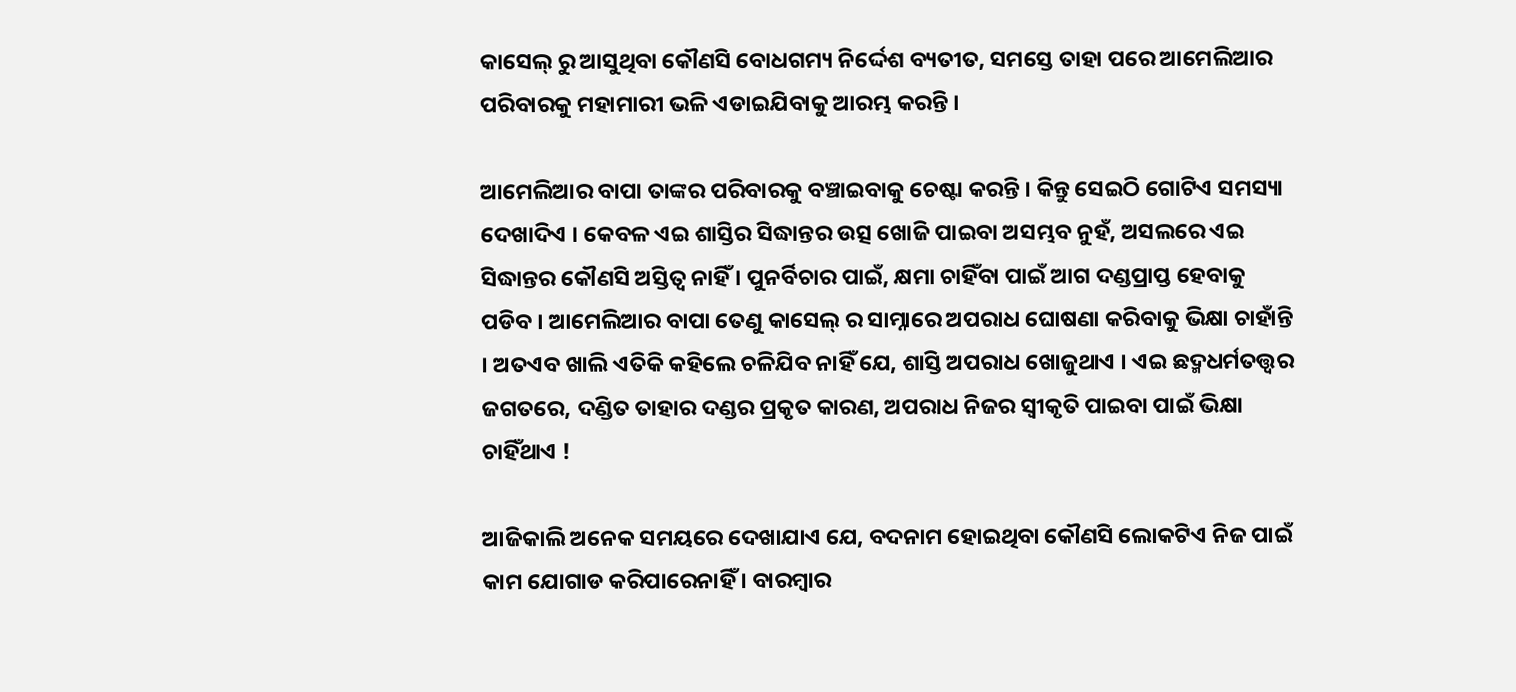କାସେଲ୍ ରୁ ଆସୁଥିବା କୌଣସି ବୋଧଗମ୍ୟ ନିର୍ଦ୍ଦେଶ ବ୍ୟତୀତ, ସମସ୍ତେ ତାହା ପରେ ଆମେଲିଆର ପରିବାରକୁ ମହାମାରୀ ଭଳି ଏଡାଇଯିବାକୁ ଆରମ୍ଭ କରନ୍ତି ।

ଆମେଲିଆର ବାପା ତାଙ୍କର ପରିବାରକୁ ବଞ୍ଚାଇବାକୁ ଚେଷ୍ଟା କରନ୍ତି । କିନ୍ତୁ ସେଇଠି ଗୋଟିଏ ସମସ୍ୟା ଦେଖାଦିଏ । କେବଳ ଏଇ ଶାସ୍ତିର ସିଦ୍ଧାନ୍ତର ଉତ୍ସ ଖୋଜି ପାଇବା ଅସମ୍ଭବ ନୁହଁ, ଅସଲରେ ଏଇ ସିଦ୍ଧାନ୍ତର କୌଣସି ଅସ୍ତିତ୍ୱ ନାହିଁ । ପୁନର୍ବିଚାର ପାଇଁ, କ୍ଷମା ଚାହିଁବା ପାଇଁ ଆଗ ଦଣ୍ଡପ୍ରାପ୍ତ ହେବାକୁ ପଡିବ । ଆମେଲିଆର ବାପା ତେଣୁ କାସେଲ୍ ର ସାମ୍ନାରେ ଅପରାଧ ଘୋଷଣା କରିବାକୁ ଭିକ୍ଷା ଚାହାଁନ୍ତି । ଅତଏବ ଖାଲି ଏତିକି କହିଲେ ଚଳିଯିବ ନାହିଁ ଯେ, ଶାସ୍ତି ଅପରାଧ ଖୋଜୁଥାଏ । ଏଇ ଛଦ୍ମଧର୍ମତତ୍ତ୍ୱର ଜଗତରେ, ଦଣ୍ଡିତ ତାହାର ଦଣ୍ଡର ପ୍ରକୃତ କାରଣ, ଅପରାଧ ନିଜର ସ୍ୱୀକୃତି ପାଇବା ପାଇଁ ଭିକ୍ଷା ଚାହିଁଥାଏ !

ଆଜିକାଲି ଅନେକ ସମୟରେ ଦେଖାଯାଏ ଯେ, ବଦନାମ ହୋଇଥିବା କୌଣସି ଲୋକଟିଏ ନିଜ ପାଇଁ କାମ ଯୋଗାଡ କରିପାରେନାହିଁ । ବାରମ୍ବାର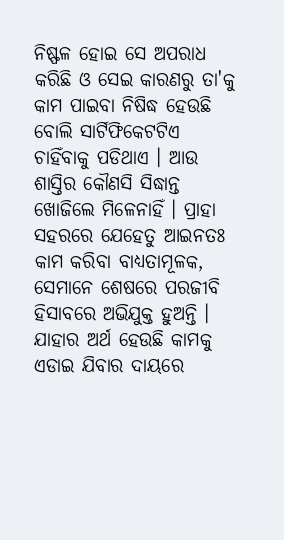ନିଷ୍ଫଳ ହୋଇ ସେ ଅପରାଧ କରିଛି ଓ ସେଇ କାରଣରୁ ତା'କୁ କାମ ପାଇବା ନିଷିଦ୍ଧ ହେଉଛି ବୋଲି ସାର୍ଟିଫିକେଟଟିଏ ଚାହିଁବାକୁ ପଡିଥାଏ । ଆଉ ଶାସ୍ତିର କୌଣସି ସିଦ୍ଧାନ୍ତ ଖୋଜିଲେ ମିଳେନାହିଁ । ପ୍ରାହା ସହରରେ ଯେହେତୁ ଆଇନତଃ କାମ କରିବା ବାଧ୍ୟତାମୂଳକ, ସେମାନେ ଶେଷରେ ପରଜୀବି ହିସାବରେ ଅଭିଯୁକ୍ତ ହୁଅନ୍ତି । ଯାହାର ଅର୍ଥ ହେଉଛି କାମକୁ ଏଡାଇ ଯିବାର ଦାୟରେ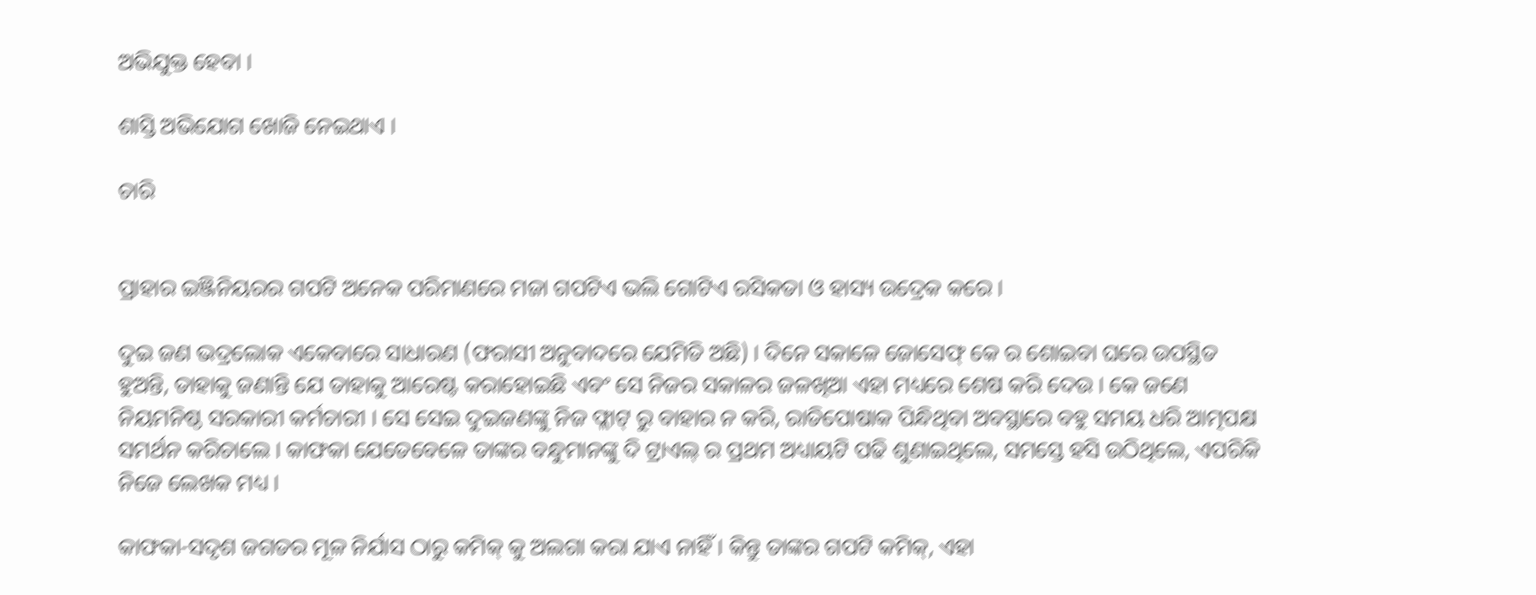ଅଭିଯୁକ୍ତ ହେବା ।

ଶାସ୍ତି ଅଭିଯୋଗ ଖୋଜି ନେଇଥାଏ ।

ଚାରି


ପ୍ରାହାର ଇଞ୍ଜିନିୟରର ଗପଟି ଅନେକ ପରିମାଣରେ ମଜା ଗପଟିଏ ଭଲି ଗୋଟିଏ ରସିକତା ଓ ହାସ୍ୟ ଉଦ୍ରେକ କରେ ।

ଦୁଇ ଜଣ ଭଦ୍ରଲୋକ ଏକେବାରେ ସାଧାରଣ (ଫରାସୀ ଅନୁବାଦରେ ଯେମିତି ଅଛି) । ଦିନେ ସକାଳେ ଜୋସେଫ୍ କେ ର ଶୋଇବା ଘରେ ଉପସ୍ଥିତ ହୁଅନ୍ତି, ତାହାକୁ ଜଣାନ୍ତି ଯେ ତାହାକୁ ଆରେଷ୍ଟ କରାହୋଇଛି ଏବଂ ସେ ନିଜର ସକାଳର ଜଳଖିଆ ଏହା ମଧ୍ୟରେ ଶେଷ କରି ଦେଉ । କେ ଜଣେ ନିୟମନିଷ୍ଠ ସରକାରୀ କର୍ମଚାରୀ । ସେ ସେଇ ଦୁଇଜଣଙ୍କୁ ନିଜ ଫ୍ଲାଟ୍ ରୁ ବାହାର ନ କରି, ରାତିପୋଷାକ ପିନ୍ଧିଥିବା ଅବସ୍ଥାରେ ବହୁ ସମୟ ଧରି ଆତ୍ମପକ୍ଷ ସମର୍ଥନ କରିଚାଲେ । କାଫକା ଯେତେବେଳେ ତାଙ୍କର ବନ୍ଧୁମାନଙ୍କୁ ଦି ଟ୍ରାଏଲ୍ ର ପ୍ରଥମ ଅଧ୍ୟାୟଟି ପଢି ଶୁଣାଇଥିଲେ, ସମସ୍ତେ ହସି ଉଠିଥିଲେ, ଏପରିକି ନିଜେ ଲେଖକ ମଧ୍ୟ ।

କାଫକା-ସଦୃଶ ଜଗତର ମୂଳ ନିର୍ଯାସ ଠାରୁ କମିକ୍ କୁ ଅଲଗା କରା ଯାଏ ନାହିଁ । କିନ୍ତୁ ତାଙ୍କର ଗପଟି କମିକ୍, ଏହା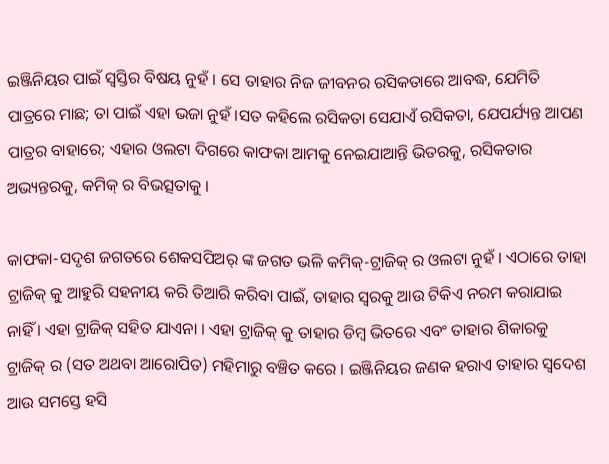ଇଞ୍ଜିନିୟର ପାଇଁ ସ୍ୱସ୍ତିର ବିଷୟ ନୁହଁ । ସେ ତାହାର ନିଜ ଜୀବନର ରସିକତାରେ ଆବଦ୍ଧ, ଯେମିତି ପାତ୍ରରେ ମାଛ; ତା ପାଇଁ ଏହା ଭଜା ନୁହଁ ।ସତ କହିଲେ ରସିକତା ସେଯାଏଁ ରସିକତା, ଯେପର୍ଯ୍ୟନ୍ତ ଆପଣ ପାତ୍ରର ବାହାରେ; ଏହାର ଓଲଟା ଦିଗରେ କାଫକା ଆମକୁ ନେଇଯାଆନ୍ତି ଭିତରକୁ, ରସିକତାର ଅଭ୍ୟନ୍ତରକୁ, କମିକ୍ ର ବିଭତ୍ସତାକୁ ।

କାଫକା-ସଦୃଶ ଜଗତରେ ଶେକସପିଅର୍ ଙ୍କ ଜଗତ ଭଳି କମିକ୍-ଟ୍ରାଜିକ୍ ର ଓଲଟା ନୁହଁ । ଏଠାରେ ତାହା ଟ୍ରାଜିକ୍ କୁ ଆହୁରି ସହନୀୟ କରି ତିଆରି କରିବା ପାଇଁ, ତାହାର ସ୍ୱରକୁ ଆଉ ଟିକିଏ ନରମ କରାଯାଇ ନାହିଁ । ଏହା ଟ୍ରାଜିକ୍ ସହିତ ଯାଏନା । ଏହା ଟ୍ରାଜିକ୍ କୁ ତାହାର ଡିମ୍ବ ଭିତରେ ଏବଂ ତାହାର ଶିକାରକୁ ଟ୍ରାଜିକ୍ ର (ସତ ଅଥବା ଆରୋପିତ) ମହିମାରୁ ବଞ୍ଚିତ କରେ । ଇଞ୍ଜିନିୟର ଜଣକ ହରାଏ ତାହାର ସ୍ୱଦେଶ ଆଉ ସମସ୍ତେ ହସି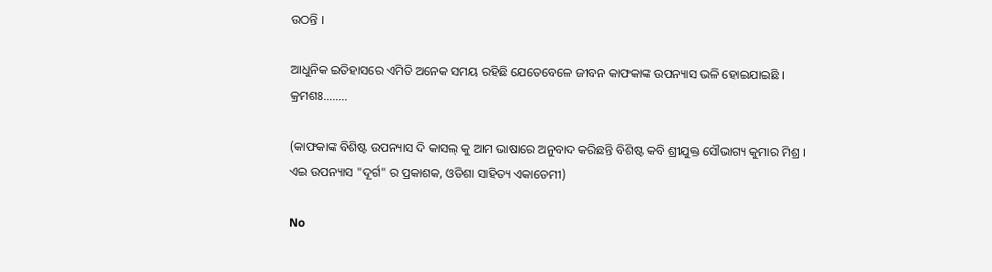ଉଠନ୍ତି ।

ଆଧୁନିକ ଇତିହାସରେ ଏମିତି ଅନେକ ସମୟ ରହିଛି ଯେତେବେଳେ ଜୀବନ କାଫକାଙ୍କ ଉପନ୍ୟାସ ଭଳି ହୋଇଯାଇଛି ।
କ୍ରମଶଃ........

(କାଫକାଙ୍କ ବିଶିଷ୍ଟ ଉପନ୍ୟାସ ଦି କାସଲ୍ କୁ ଆମ ଭାଷାରେ ଅନୁବାଦ କରିଛନ୍ତି ବିଶିଷ୍ଟ କବି ଶ୍ରୀଯୁକ୍ତ ସୌଭାଗ୍ୟ କୁମାର ମିଶ୍ର ।
ଏଇ ଉପନ୍ୟାସ "ଦୂର୍ଗ" ର ପ୍ରକାଶକ, ଓଡିଶା ସାହିତ୍ୟ ଏକାଡେମୀ)

No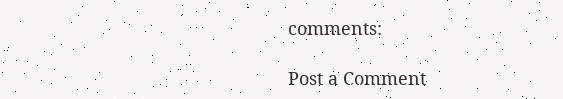comments:

Post a Comment